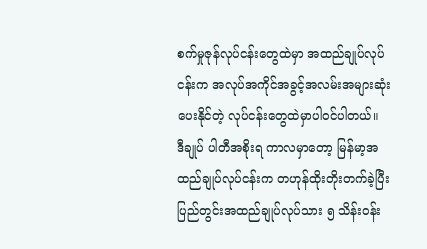စက်မှုဇုန်လုပ်ငန်းတွေထဲမှာ အထည်ချုပ်လုပ်ငန်းက အလုပ်အကိုင်အခွင့်အလမ်းအများဆုံးပေးနိုင်တဲ့ လုပ်ငန်းတွေထဲမှာပါဝင်ပါတယ်။
ဒီချုပ် ပါတီအစိုးရ ကာလမှာတော့ မြန်မာ့အထည်ချုပ်လုပ်ငန်းက တဟုန်ထိုးတိုးတက်ခဲ့ပြီး ပြည်တွင်းအထည်ချုပ်လုပ်သား ၅ သိန်းဝန်း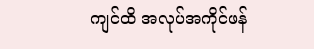ကျင်ထိ အလုပ်အကိုင်ဖန်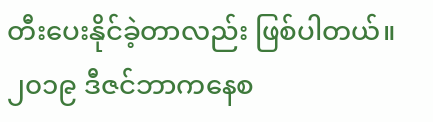တီးပေးနိုင်ခဲ့တာလည်း ဖြစ်ပါတယ်။
၂၀၁၉ ဒီဇင်ဘာကနေစ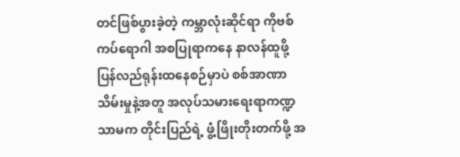တင်ဖြစ်ပွားခဲ့တဲ့ ကမ္ဘာလုံးဆိုင်ရာ ကိုဗစ်ကပ်ရောဂါ အစပြုရာကနေ နာလန်ထူဖို့ ပြန်လည်ရုန်းထနေစဉ်မှာပဲ စစ်အာဏာသိမ်းမှုနဲ့အတူ အလုပ်သမားရေးရာကဏ္ဍသာမက တိုင်းပြည်ရဲ့ ဖွံ့ဖြိုးတိုးတက်ဖို့ အ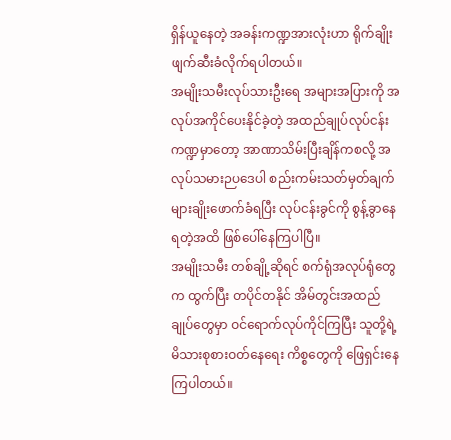ရှိန်ယူနေတဲ့ အခန်းကဏ္ဍအားလုံးဟာ ရိုက်ချိုးဖျက်ဆီးခံလိုက်ရပါတယ်။
အမျိုးသမီးလုပ်သားဦးရေ အများအပြားကို အလုပ်အကိုင်ပေးနိုင်ခဲ့တဲ့ အထည်ချုပ်လုပ်ငန်းကဏ္ဍမှာတော့ အာဏာသိမ်းပြီးချိန်ကစလို့ အလုပ်သမားဉပဒေပါ စည်းကမ်းသတ်မှတ်ချက်များချိုးဖောက်ခံရပြီး လုပ်ငန်းခွင်ကို စွန့်ခွာနေရတဲ့အထိ ဖြစ်ပေါ်နေကြပါပြီ။
အမျိုးသမီး တစ်ချို့ဆိုရင် စက်ရုံအလုပ်ရုံတွေက ထွက်ပြီး တပိုင်တနိုင် အိမ်တွင်းအထည်ချုပ်တွေမှာ ဝင်ရောက်လုပ်ကိုင်ကြပြီး သူတို့ရဲ့ မိသားစုစားဝတ်နေရေး ကိစ္စတွေကို ဖြေရှင်းနေကြပါတယ်။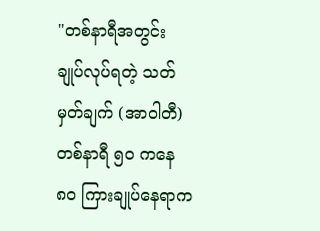"တစ်နာရီအတွင်း ချုပ်လုပ်ရတဲ့ သတ်မှတ်ချက် (အာဝါတီ) တစ်နာရီ ၅၀ ကနေ ၈၀ ကြားချုပ်နေရာက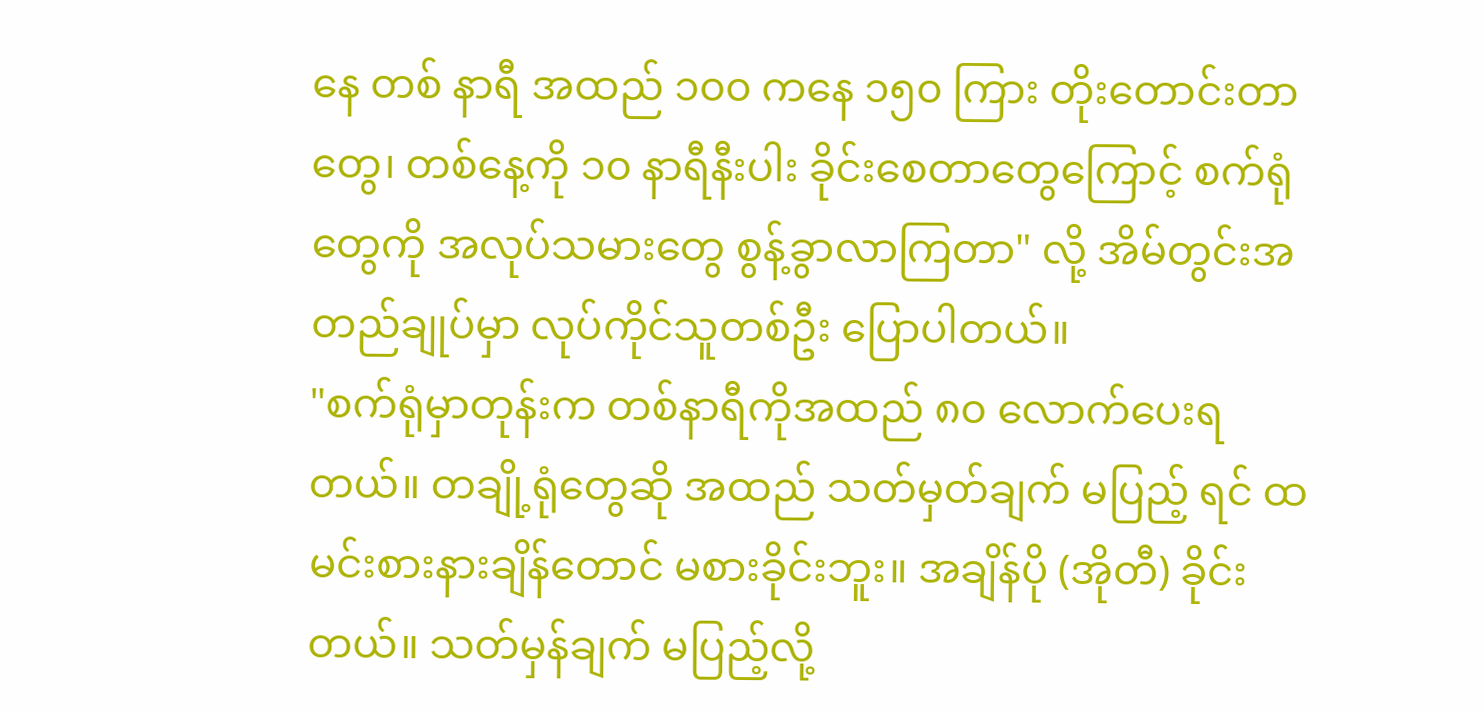နေ တစ် နာရီ အထည် ၁၀၀ ကနေ ၁၅၀ ကြား တိုးတောင်းတာတွေ၊ တစ်နေ့ကို ၁၀ နာရီနီးပါး ခိုင်းစေတာတွေကြောင့် စက်ရုံတွေကို အလုပ်သမားတွေ စွန့်ခွာလာကြတာ" လို့ အိမ်တွင်းအတည်ချုပ်မှာ လုပ်ကိုင်သူတစ်ဦး ပြောပါတယ်။
"စက်ရုံမှာတုန်းက တစ်နာရီကိုအထည် ၈၀ လောက်ပေးရတယ်။ တချို့ရုံတွေဆို အထည် သတ်မှတ်ချက် မပြည့် ရင် ထမင်းစားနားချိန်တောင် မစားခိုင်းဘူး။ အချိန်ပို (အိုတီ) ခိုင်းတယ်။ သတ်မှန်ချက် မပြည့်လို့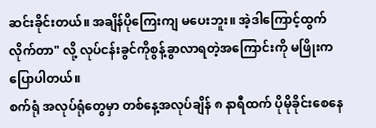ဆင်းခိုင်းတယ်။ အချိန်ပိုကြေးကျ မပေးဘူး။ အဲ့ဒါကြောင့်ထွက်လိုက်တာ" လို့ လုပ်ငန်းခွင်ကိုစွန့်ခွာလာရတဲ့အကြောင်းကို မဖြိုးက ပြောပါတယ်။
စက်ရုံ အလုပ်ရုံတွေမှာ တစ်နေ့အလုပ်ချိန် ၈ နာရီထက် ပိုမိုခိုင်းစေနေ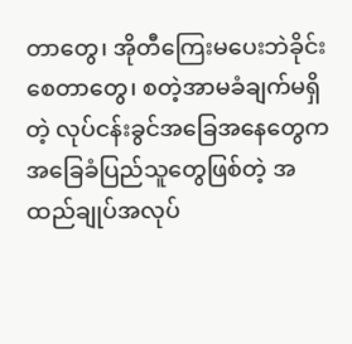တာတွေ၊ အိုတီကြေးမပေးဘဲခိုင်းစေတာတွေ၊ စတဲ့အာမခံချက်မရှိတဲ့ လုပ်ငန်းခွင်အခြေအနေတွေက အခြေခံပြည်သူတွေဖြစ်တဲ့ အထည်ချုပ်အလုပ်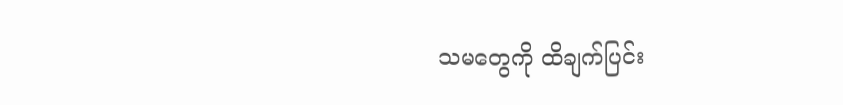သမတွေကို ထိချက်ပြင်း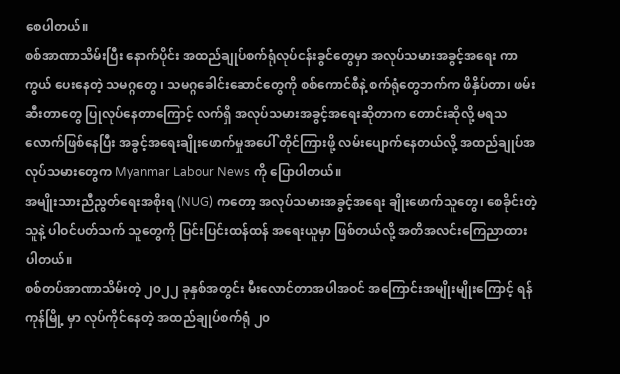စေပါတယ်။
စစ်အာဏာသိမ်းပြီး နောက်ပိုင်း အထည်ချုပ်စက်ရုံလုပ်ငန်းခွင်တွေမှာ အလုပ်သမားအခွင့်အရေး ကာကွယ် ပေးနေတဲ့ သမဂ္ဂတွေ ၊ သမဂ္ဂခေါင်းဆောင်တွေကို စစ်ကောင်စီနဲ့ စက်ရုံတွေဘက်က ဖိနှိပ်တာ၊ ဖမ်းဆီးတာတွေ ပြုလုပ်နေတာကြောင့် လက်ရှိ အလုပ်သမားအခွင့်အရေးဆိုတာက တောင်းဆိုလို့ မရသလောက်ဖြစ်နေပြီး အခွင့်အရေးချိုးဖောက်မှုအပေါ် တိုင်ကြားဖို့ လမ်းပျောက်နေတယ်လို့ အထည်ချုပ်အလုပ်သမားတွေက Myanmar Labour News ကို ပြောပါတယ်။
အမျိုးသားညီညွတ်ရေးအစိုးရ (NUG) ကတော့ အလုပ်သမားအခွင့်အရေး ချိုးဖောက်သူတွေ၊ စေခိုင်းတဲ့သူနဲ့ ပါဝင်ပတ်သက် သူတွေကို ပြင်းပြင်းထန်ထန် အရေးယူမှာ ဖြစ်တယ်လို့ အတိအလင်းကြေညာထားပါတယ်။
စစ်တပ်အာဏာသိမ်းတဲ့ ၂၀၂၂ ခုနှစ်အတွင်း မီးလောင်တာအပါအဝင် အကြောင်းအမျိုးမျိုးကြောင့် ရန်ကုန်မြို့ မှာ လုပ်ကိုင်နေတဲ့ အထည်ချုပ်စက်ရုံ ၂၀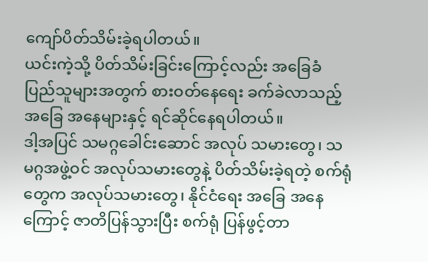ကျော်ပိတ်သိမ်းခဲ့ရပါတယ်။
ယင်းကဲ့သို့ ပိတ်သိမ်းခြင်းကြောင့်လည်း အခြေခံ ပြည်သူများအတွက် စားဝတ်နေရေး ခက်ခဲလာသည့် အခြေ အနေများနှင့် ရင်ဆိုင်နေရပါတယ်။
ဒါ့အပြင် သမဂ္ဂခေါင်းဆောင် အလုပ် သမားတွေ၊ သမဂ္ဂအဖွဲ့ဝင် အလုပ်သမားတွေနဲ့ ပိတ်သိမ်းခဲ့ရတဲ့ စက်ရုံတွေက အလုပ်သမားတွေ၊ နိုင်ငံရေး အခြေ အနေကြောင့် ဇာတိပြန်သွားပြီး စက်ရုံ ပြန်ဖွင့်တာ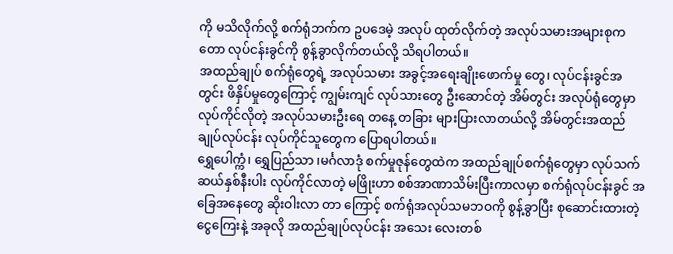ကို မသိလိုက်လို့ စက်ရုံဘက်က ဥပဒေမဲ့ အလုပ် ထုတ်လိုက်တဲ့ အလုပ်သမားအများစုကတော လုပ်ငန်းခွင်ကို စွန့်ခွာလိုက်တယ်လို့ သိရပါတယ်။
အထည်ချုပ် စက်ရုံတွေရဲ့ အလုပ်သမား အခွင့်အရေးချိုးဖောက်မှု တွေ၊ လုပ်ငန်းခွင်အတွင်း ဖိနှိပ်မှုတွေကြောင့် ကျွမ်းကျင် လုပ်သားတွေ ဦးဆောင်တဲ့ အိမ်တွင်း အလုပ်ရုံတွေမှာ လုပ်ကိုင်လိုတဲ့ အလုပ်သမားဦးရေ တနေ့ တခြား များပြားလာတယ်လို့ အိမ်တွင်းအထည်ချုပ်လုပ်ငန်း လုပ်ကိုင်သူတွေက ပြောရပါတယ်။
ရွှေပေါက္ကံ၊ ရွှေပြည်သာ ၊မင်္ဂလာဒုံ စက်မှုဇုန်တွေထဲက အထည်ချုပ်စက်ရုံတွေမှာ လုပ်သက် ဆယ်နှစ်နီးပါး လုပ်ကိုင်လာတဲ့ မဖြိုးဟာ စစ်အာဏာသိမ်းပြီးကာလမှာ စက်ရုံလုပ်ငန်းခွင် အခြေအနေတွေ ဆိုးဝါးလာ တာ ကြောင့် စက်ရုံအလုပ်သမဘဝကို စွန့်ခွာပြီး စုဆောင်းထားတဲ့ ငွေကြေးနဲ့ အခုလို အထည်ချုပ်လုပ်ငန်း အသေး လေးတစ်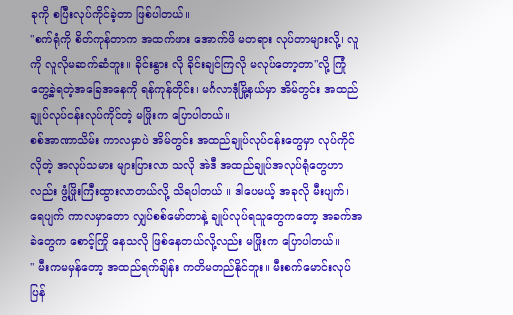ခုကို စပြီးလုပ်ကိုင်ခဲ့တာ ဖြစ်ပါတယ်။
"စက်ရုံကို စိတ်ကုန်တာက အထက်ဖား အောက်ဖိ မတရား လုပ်တာများလို့၊ လူကို လူလိုမဆက်ဆံဘူး။ ခိုင်းနွား လို ခိုင်းချင်ကြလို မလုပ်တော့တာ"လို့ ကြုံတွေ့ခဲ့ရတဲ့အခြေအနေကို ရန်ကုန်တိုင်း၊ မင်္ဂလာဒုံမြို့နယ်မှာ အိမ်တွင်း အထည်ချုပ်လုပ်ငန်းလုပ်ကိုင်တဲ့ မဖြိုးက ပြောပါတယ်။
စစ်အာဏာသိမ်း ကာလမှာပဲ အိမ်တွင်း အထည်ချုပ်လုပ်ငန်းတွေမှာ လုပ်ကိုင်လိုတဲ့ အလုပ်သမား များပြားလာ သလို အဲဒီ အထည်ချုပ်အလုပ်ရုံတွေဟာလည်း ဖွံ့ဖြိုးကြီးထွားလာတယ်လို့ သိရပါတယ် ။ ဒါပေမယ့် အခုလို မီးပျက်၊ ရေပျက် ကာလမှာတော လျှပ်စစ်မော်တာနဲ့ ချုပ်လုပ်ရသူတွေကတော့ အခက်အခဲတွေက စောင့်ကြို နေသလို ဖြစ်နေတယ်လို့လည်း မဖြိုးက ပြောပါတယ်။
" မီးကမမှန်တော့ အထည်ရက်ချိန်း ကတိမတည်နိုင်ဘူး။ မီးစက်မောင်းလုပ်ပြန်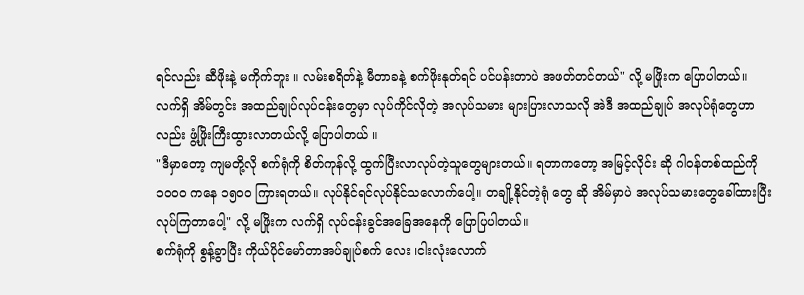ရင်လည်း ဆီဖိုးနဲ့ မကိုက်ဘူး ။ လမ်းစရိတ်နဲ့ မီတာခနဲ့ စက်ဖိုးနုတ်ရင် ပင်ပန်းတာပဲ အဖတ်တင်တယ်" လို့ မဖြိုးက ပြောပါတယ်။
လက်ရှိ အိမ်တွင်း အထည်ချုပ်လုပ်ငန်းတွေမှာ လုပ်ကိုင်လိုတဲ့ အလုပ်သမား များပြားလာသလို အဲဒီ အထည်ချုပ် အလုပ်ရုံတွေဟာလည်း ဖွံ့ဖြိုးကြီးထွားလာတယ်လို့ ပြောပါတယ် ။
"ဒီမှာတော့ ကျမတို့လို စက်ရုံကို စိတ်ကုန်လို့ ထွက်ပြီးလာလုပ်တဲ့သူတွေများတယ်။ ရတာကတော့ အမြင့်လိုင်း ဆို ဂါဝန်တစ်ထည်ကို ၁၀၀၀ ကနေ ၁၅၀၀ ကြားရတယ်။ လုပ်နိုင်ရင်လုပ်နိုင်သလောက်ပေါ့။ တချို့နိုင်တဲ့ရုံ တွေ ဆို အိမ်မှာပဲ အလုပ်သမားတွေခေါ်ထားပြီး လုပ်ကြတာပေါ့" လို့ မဖြိုးက လက်ရှိ လုပ်ငန်းခွင်အခြေအနေကို ပြောပြပါတယ်။
စက်ရုံကို စွန့်ခွာပြီး ကိုယ်ပိုင်မော်တာအပ်ချုပ်စက် လေး ၊ငါးလုံးလောက်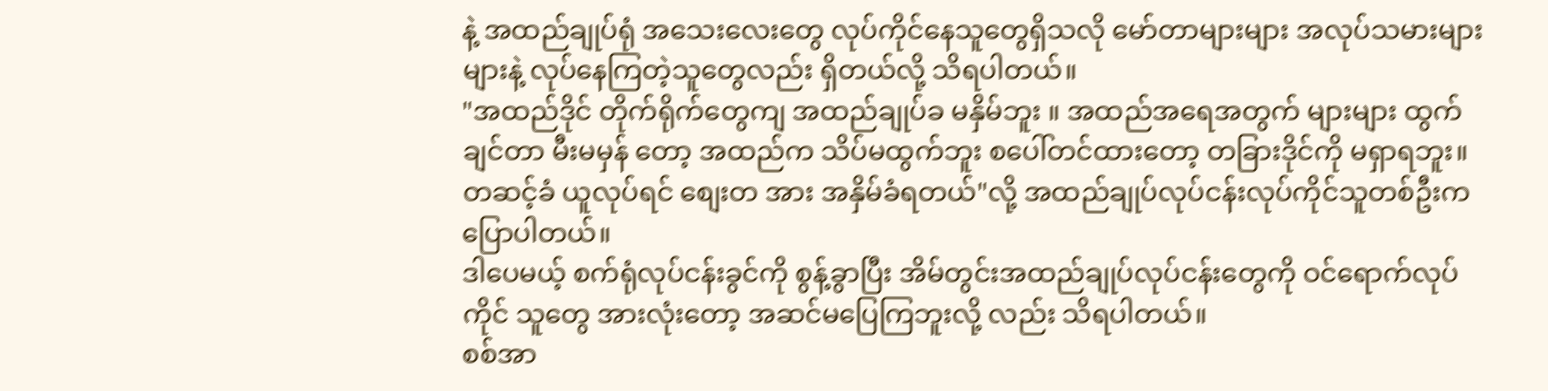နဲ့ အထည်ချုပ်ရုံ အသေးလေးတွေ လုပ်ကိုင်နေသူတွေရှိသလို မော်တာများများ အလုပ်သမားများများနဲ့ လုပ်နေကြတဲ့သူတွေလည်း ရှိတယ်လို့ သိရပါတယ်။
"အထည်ဒိုင် တိုက်ရိုက်တွေကျ အထည်ချုပ်ခ မနှိမ်ဘူး ။ အထည်အရေအတွက် များများ ထွက်ချင်တာ မီးမမှန် တော့ အထည်က သိပ်မထွက်ဘူး စပေါ်တင်ထားတော့ တခြားဒိုင်ကို မရှာရဘူး။ တဆင့်ခံ ယူလုပ်ရင် စျေးတ အား အနှိမ်ခံရတယ်"လို့ အထည်ချုပ်လုပ်ငန်းလုပ်ကိုင်သူတစ်ဦးကပြောပါတယ်။
ဒါပေမယ့် စက်ရုံလုပ်ငန်းခွင်ကို စွန့်ခွာပြီး အိမ်တွင်းအထည်ချုပ်လုပ်ငန်းတွေကို ဝင်ရောက်လုပ်ကိုင် သူတွေ အားလုံးတော့ အဆင်မပြေကြဘူးလို့ လည်း သိရပါတယ်။
စစ်အာ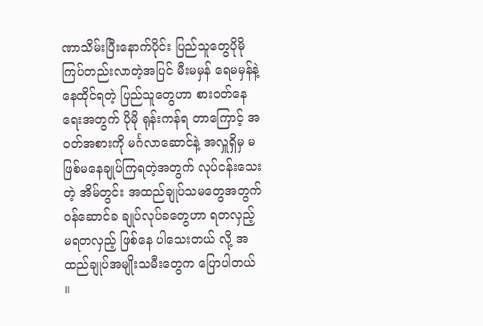ဏာသိမ်းပြီးနောက်ပိုင်း ပြည်သူတွေပိုမို ကြပ်တည်းလာတဲ့အပြင် မီးမမှန် ရေမမှန်နဲ့ နေထိုင်ရတဲ့ ပြည်သူတွေဟာ စားဝတ်နေရေးအတွက် ပိုမို ရုန်းကန်ရ တာကြောင့် အဝတ်အစားကို မင်္ဂလာဆောင်နဲ့ အလှူရှိမှ မဖြစ်မနေချုပ်ကြရတဲ့အတွက် လုပ်ငန်းသေးတဲ့ အိမ်တွင်း အထည်ချုပ်သမတွေအတွက် ဝန်ဆောင်ခ ချုပ်လုပ်ခတွေဟာ ရတလှည့် မရတလှည့် ဖြစ်နေ ပါသေးတယ် လို့ အထည်ချုပ်အမျိုးသမီးတွေက ပြောပါတယ် ။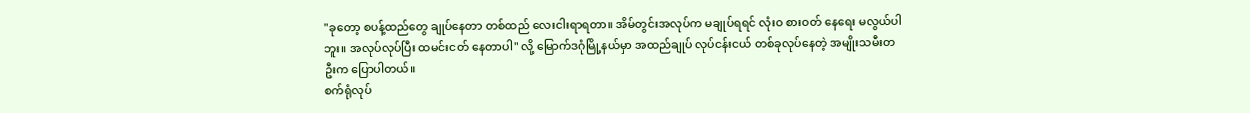"ခုတော့ စပန့်ထည်တွေ ချုပ်နေတာ တစ်ထည် လေးငါးရာရတာ။ အိမ်တွင်းအလုပ်က မချုပ်ရရင် လုံးဝ စားဝတ် နေရေး မလွယ်ပါဘူး။ အလုပ်လုပ်ပြီး ထမင်းငတ် နေတာပါ" လို့ မြောက်ဒဂုံမြို့နယ်မှာ အထည်ချုပ် လုပ်ငန်းငယ် တစ်ခုလုပ်နေတဲ့ အမျိုးသမီးတဦးက ပြောပါတယ်။
စက်ရုံလုပ်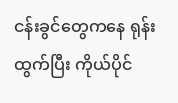ငန်းခွင်တွေကနေ ရုန်းထွက်ပြီး ကိုယ်ပိုင်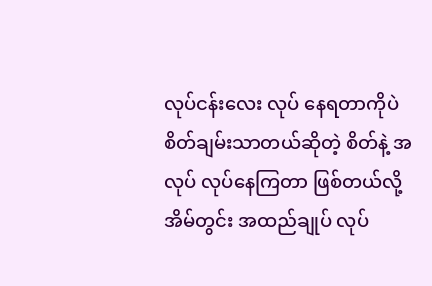လုပ်ငန်းလေး လုပ် နေရတာကိုပဲ စိတ်ချမ်းသာတယ်ဆိုတဲ့ စိတ်နဲ့ အလုပ် လုပ်နေကြတာ ဖြစ်တယ်လို့ အိမ်တွင်း အထည်ချုပ် လုပ်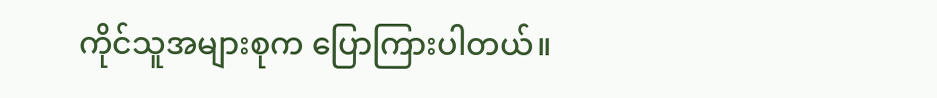ကိုင်သူအများစုက ပြောကြားပါတယ်။